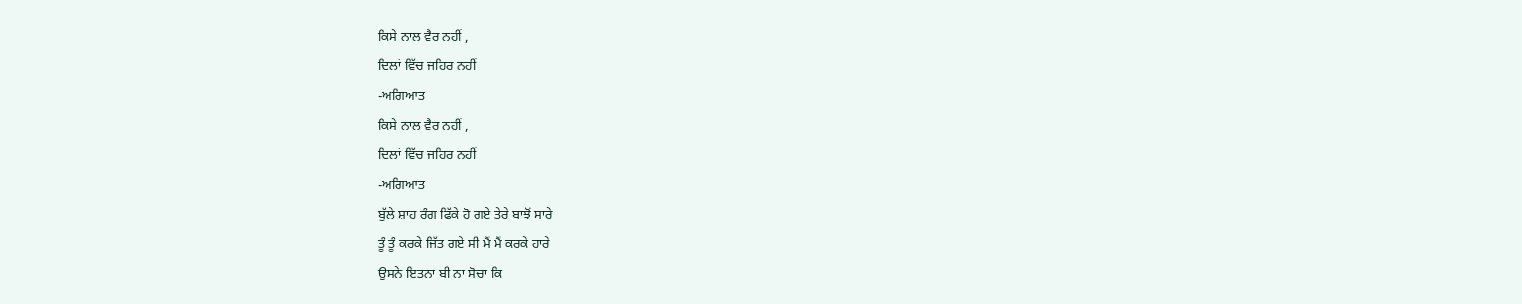ਕਿਸੇ ਨਾਲ ਵੈਰ ਨਹੀਂ ,
ਦਿਲਾਂ ਵਿੱਚ ਜਹਿਰ ਨਹੀਂ
-ਅਗਿਆਤ
ਕਿਸੇ ਨਾਲ ਵੈਰ ਨਹੀਂ ,
ਦਿਲਾਂ ਵਿੱਚ ਜਹਿਰ ਨਹੀਂ
-ਅਗਿਆਤ
ਬੁੱਲੇ ਸ਼ਾਹ ਰੰਗ ਫਿੱਕੇ ਹੋ ਗਏ ਤੇਰੇ ਬਾਝੋਂ ਸਾਰੇ
ਤੂੰ ਤੂੰ ਕਰਕੇ ਜਿੱਤ ਗਏ ਸੀ ਮੈਂ ਮੈਂ ਕਰਕੇ ਹਾਰੇ
ਉਸਨੇ ਇਤਨਾ ਬੀ ਨਾ ਸੋਚਾ ਕਿ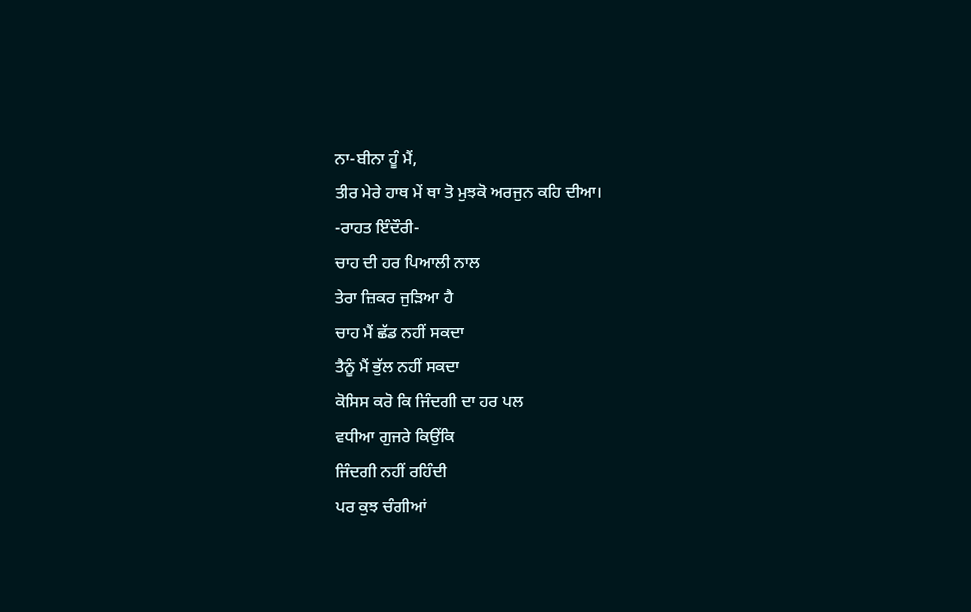ਨਾ-ਬੀਨਾ ਹੂੰ ਮੈਂ,
ਤੀਰ ਮੇਰੇ ਹਾਥ ਮੇਂ ਥਾ ਤੋ ਮੁਝਕੋ ਅਰਜੁਨ ਕਹਿ ਦੀਆ।
-ਰਾਹਤ ਇੰਦੌਰੀ-
ਚਾਹ ਦੀ ਹਰ ਪਿਆਲੀ ਨਾਲ
ਤੇਰਾ ਜ਼ਿਕਰ ਜੁੜਿਆ ਹੈ
ਚਾਹ ਮੈਂ ਛੱਡ ਨਹੀਂ ਸਕਦਾ
ਤੈਨੂੰ ਮੈਂ ਭੁੱਲ ਨਹੀਂ ਸਕਦਾ
ਕੋਸਿਸ ਕਰੋ ਕਿ ਜਿੰਦਗੀ ਦਾ ਹਰ ਪਲ
ਵਧੀਆ ਗੁਜਰੇ ਕਿਉਂਕਿ
ਜਿੰਦਗੀ ਨਹੀਂ ਰਹਿੰਦੀ
ਪਰ ਕੁਝ ਚੰਗੀਆਂ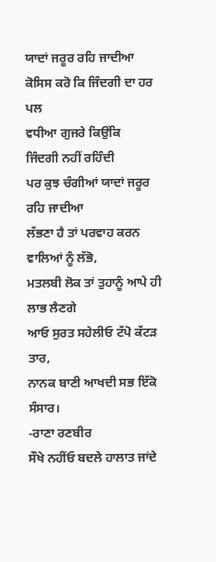ਯਾਦਾਂ ਜਰੂਰ ਰਹਿ ਜਾਦੀਆ
ਕੋਸਿਸ ਕਰੋ ਕਿ ਜਿੰਦਗੀ ਦਾ ਹਰ ਪਲ
ਵਧੀਆ ਗੁਜਰੇ ਕਿਉਂਕਿ
ਜਿੰਦਗੀ ਨਹੀਂ ਰਹਿੰਦੀ
ਪਰ ਕੁਝ ਚੰਗੀਆਂ ਯਾਦਾਂ ਜਰੂਰ ਰਹਿ ਜਾਦੀਆ
ਲੱਭਣਾ ਹੈ ਤਾਂ ਪਰਵਾਹ ਕਰਨ ਵਾਲਿਆਂ ਨੂੰ ਲੱਭੋ,
ਮਤਲਬੀ ਲੋਕ ਤਾਂ ਤੁਹਾਨੂੰ ਆਪੇ ਹੀ ਲਾਭ ਲੈਣਗੇ
ਆਓ ਸੁਰਤ ਸਹੇਲੀਓ ਟੱਪੋ ਕੱਟੜ ਤਾਰ,
ਨਾਨਕ ਬਾਣੀ ਆਖਦੀ ਸਭ ਇੱਕੋ ਸੰਸਾਰ।
-ਰਾਣਾ ਰਣਬੀਰ
ਸੌਖੇ ਨਹੀਂਓ ਬਦਲੇ ਹਾਲਾਤ ਜਾਂਦੇ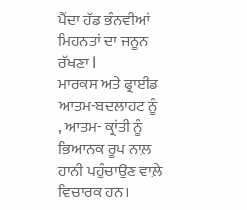ਪੈਂਦਾ ਹੱਡ ਭੰਨਵੀਆਂ ਮਿਹਨਤਾਂ ਦਾ ਜਨੂਨ ਰੱਖਣਾ l
ਮਾਰਕਸ ਅਤੇ ਫ੍ਰਾਈਡ ਆਤਮ-ਬਦਲਾਹਟ ਨੂੰ , ਆਤਮ- ਕ੍ਰਾਂਤੀ ਨੂੰ ਭਿਆਨਕ ਰੂਪ ਨਾਲ਼ ਹਾਨੀ ਪਹੁੰਚਾਉਣ ਵਾਲ਼ੇ ਵਿਚਾਰਕ ਹਨ।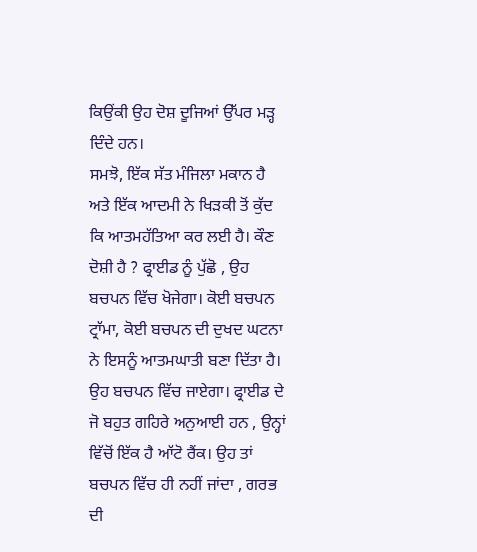ਕਿਉਂਕੀ ਉਹ ਦੋਸ਼ ਦੂਜਿਆਂ ਉੱਪਰ ਮੜ੍ਹ ਦਿੰਦੇ ਹਨ।
ਸਮਝੋ, ਇੱਕ ਸੱਤ ਮੰਜਿਲਾ ਮਕਾਨ ਹੈ ਅਤੇ ਇੱਕ ਆਦਮੀ ਨੇ ਖਿੜਕੀ ਤੋਂ ਕੁੱਦ ਕਿ ਆਤਮਹੱਤਿਆ ਕਰ ਲਈ ਹੈ। ਕੌਣ ਦੋਸ਼ੀ ਹੈ ? ਫ੍ਰਾਈਡ ਨੂੰ ਪੁੱਛੋ , ਉਹ ਬਚਪਨ ਵਿੱਚ ਖੋਜੇਗਾ। ਕੋਈ ਬਚਪਨ ਟ੍ਰਾੱਮਾ, ਕੋਈ ਬਚਪਨ ਦੀ ਦੁਖਦ ਘਟਨਾ ਨੇ ਇਸਨੂੰ ਆਤਮਘਾਤੀ ਬਣਾ ਦਿੱਤਾ ਹੈ। ਉਹ ਬਚਪਨ ਵਿੱਚ ਜਾਏਗਾ। ਫ੍ਰਾਈਡ ਦੇ ਜੋ ਬਹੁਤ ਗਹਿਰੇ ਅਨੁਆਈ ਹਨ , ਉਨ੍ਹਾਂ ਵਿੱਚੋਂ ਇੱਕ ਹੈ ਆੱਟੋ ਰੈਂਕ। ਉਹ ਤਾਂ ਬਚਪਨ ਵਿੱਚ ਹੀ ਨਹੀਂ ਜਾਂਦਾ , ਗਰਭ ਦੀ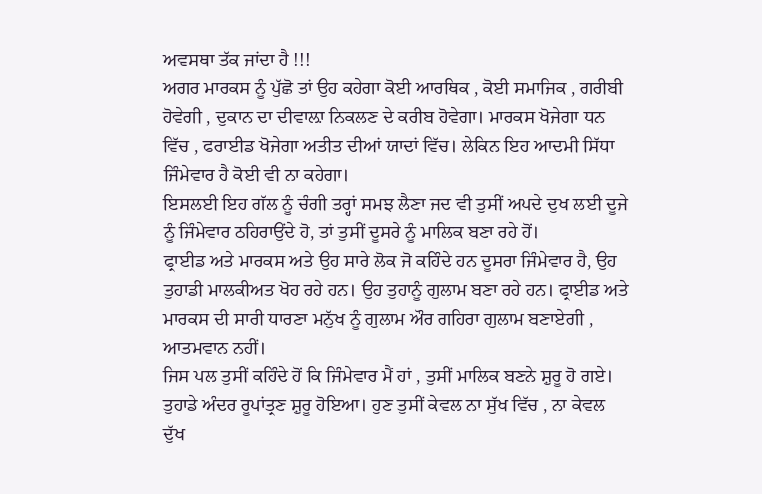ਅਵਸਥਾ ਤੱਕ ਜਾਂਦਾ ਹੈ !!!
ਅਗਰ ਮਾਰਕਸ ਨੂੰ ਪੁੱਛੋ ਤਾਂ ਉਹ ਕਹੇਗਾ ਕੋਈ ਆਰਥਿਕ , ਕੋਈ ਸਮਾਜਿਕ , ਗਰੀਬੀ ਹੋਵੇਗੀ , ਦੁਕਾਨ ਦਾ ਦੀਵਾਲ਼ਾ ਨਿਕਲਣ ਦੇ ਕਰੀਬ ਹੋਵੇਗਾ। ਮਾਰਕਸ ਖੋਜੇਗਾ ਧਨ ਵਿੱਚ , ਫਰਾਈਡ ਖੋਜੇਗਾ ਅਤੀਤ ਦੀਆਂ ਯਾਦਾਂ ਵਿੱਚ। ਲੇਕਿਨ ਇਹ ਆਦਮੀ ਸਿੱਧਾ ਜਿੰਮੇਵਾਰ ਹੈ ਕੋਈ ਵੀ ਨਾ ਕਹੇਗਾ।
ਇਸਲਈ ਇਹ ਗੱਲ ਨੂੰ ਚੰਗੀ ਤਰ੍ਹਾਂ ਸਮਝ ਲੈਣਾ ਜਦ ਵੀ ਤੁਸੀਂ ਅਪਦੇ ਦੁਖ ਲਈ ਦੂਜੇ ਨੂੰ ਜਿੰਮੇਵਾਰ ਠਹਿਰਾਉਂਦੇ ਹੋ, ਤਾਂ ਤੁਸੀਂ ਦੂਸਰੇ ਨੂੰ ਮਾਲਿਕ ਬਣਾ ਰਹੇ ਹੋਂ।
ਫ੍ਰਾਈਡ ਅਤੇ ਮਾਰਕਸ ਅਤੇ ਉਹ ਸਾਰੇ ਲੋਕ ਜੋ ਕਹਿੰਦੇ ਹਨ ਦੂਸਰਾ ਜਿੰਮੇਵਾਰ ਹੈ, ਉਹ ਤੁਹਾਡੀ ਮਾਲਕੀਅਤ ਖੋਹ ਰਹੇ ਹਨ। ਉਹ ਤੁਹਾਨੂੰ ਗੁਲਾਮ ਬਣਾ ਰਹੇ ਹਨ। ਫ੍ਰਾਈਡ ਅਤੇ ਮਾਰਕਸ ਦੀ ਸਾਰੀ ਧਾਰਣਾ ਮਨੁੱਖ ਨੂੰ ਗੁਲਾਮ ਔਰ ਗਹਿਰਾ ਗੁਲਾਮ ਬਣਾਏਗੀ , ਆਤਮਵਾਨ ਨਹੀਂ।
ਜਿਸ ਪਲ ਤੁਸੀਂ ਕਹਿੰਦੇ ਹੋਂ ਕਿ ਜਿੰਮੇਵਾਰ ਮੈਂ ਹਾਂ , ਤੁਸੀਂ ਮਾਲਿਕ ਬਣਨੇ ਸ਼ੁਰੂ ਹੋ ਗਏ। ਤੁਹਾਡੇ ਅੰਦਰ ਰੂਪਾਂਤ੍ਰਣ ਸ਼ੁਰੂ ਹੋਇਆ। ਹੁਣ ਤੁਸੀਂ ਕੇਵਲ ਨਾ ਸੁੱਖ ਵਿੱਚ , ਨਾ ਕੇਵਲ ਦੁੱਖ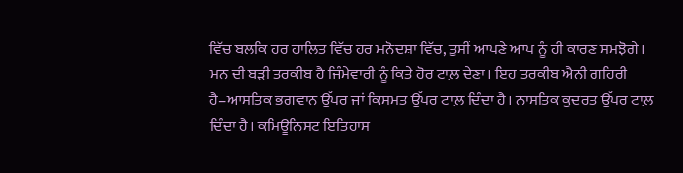ਵਿੱਚ ਬਲਕਿ ਹਰ ਹਾਲਿਤ ਵਿੱਚ ਹਰ ਮਨੋਦਸ਼ਾ ਵਿੱਚ, ਤੁਸੀਂ ਆਪਣੇ ਆਪ ਨੂੰ ਹੀ ਕਾਰਣ ਸਮਝੋਗੇ।
ਮਨ ਦੀ ਬੜੀ ਤਰਕੀਬ ਹੈ ਜਿੰਮੇਵਾਰੀ ਨੂੰ ਕਿਤੇ ਹੋਰ ਟਾਲ਼ ਦੇਣਾ। ਇਹ ਤਰਕੀਬ ਐਨੀ ਗਹਿਰੀ ਹੈ–ਆਸਤਿਕ ਭਗਵਾਨ ਉੱਪਰ ਜਾਂ ਕਿਸਮਤ ਉੱਪਰ ਟਾਲ਼ ਦਿੰਦਾ ਹੈ। ਨਾਸਤਿਕ ਕੁਦਰਤ ਉੱਪਰ ਟਾਲ਼ ਦਿੰਦਾ ਹੈ। ਕਮਿਊਨਿਸਟ ਇਤਿਹਾਸ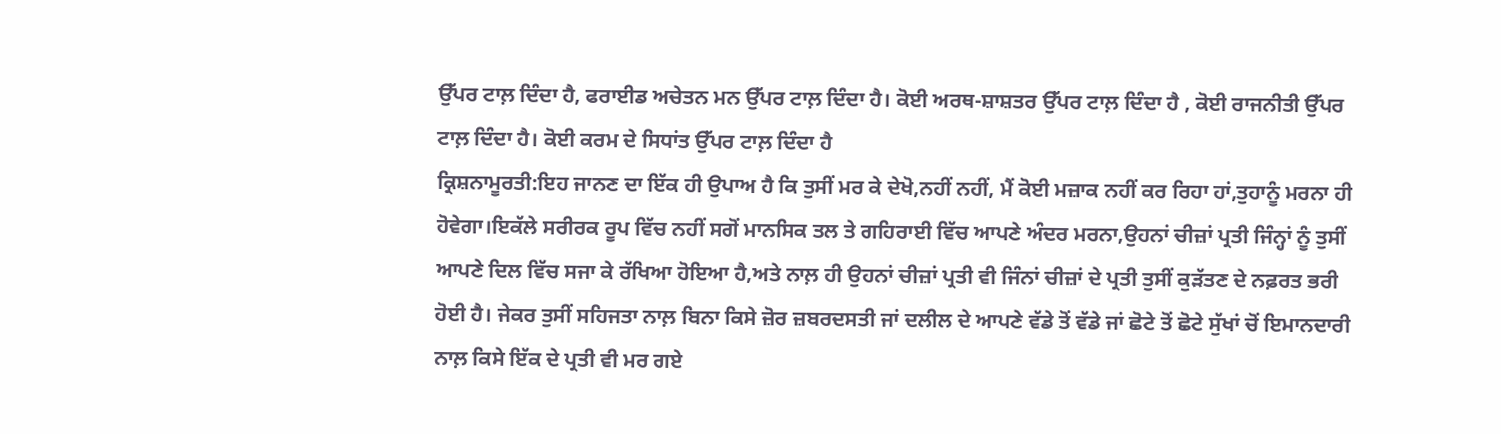ਉੱਪਰ ਟਾਲ਼ ਦਿੰਦਾ ਹੈ, ਫਰਾਈਡ ਅਚੇਤਨ ਮਨ ਉੱਪਰ ਟਾਲ਼ ਦਿੰਦਾ ਹੈ। ਕੋਈ ਅਰਥ-ਸ਼ਾਸ਼ਤਰ ਉੱਪਰ ਟਾਲ਼ ਦਿੰਦਾ ਹੈ , ਕੋਈ ਰਾਜਨੀਤੀ ਉੱਪਰ ਟਾਲ਼ ਦਿੰਦਾ ਹੈ। ਕੋਈ ਕਰਮ ਦੇ ਸਿਧਾਂਤ ਉੱਪਰ ਟਾਲ਼ ਦਿੰਦਾ ਹੈ
ਕ੍ਰਿਸ਼ਨਾਮੂਰਤੀ:ਇਹ ਜਾਨਣ ਦਾ ਇੱਕ ਹੀ ਉਪਾਅ ਹੈ ਕਿ ਤੁਸੀਂ ਮਰ ਕੇ ਦੇਖੋ,ਨਹੀਂ ਨਹੀਂ, ਮੈਂ ਕੋਈ ਮਜ਼ਾਕ ਨਹੀਂ ਕਰ ਰਿਹਾ ਹਾਂ,ਤੁਹਾਨੂੰ ਮਰਨਾ ਹੀ ਹੋਵੇਗਾ।ਇਕੱਲੇ ਸਰੀਰਕ ਰੂਪ ਵਿੱਚ ਨਹੀਂ ਸਗੋਂ ਮਾਨਸਿਕ ਤਲ ਤੇ ਗਹਿਰਾਈ ਵਿੱਚ ਆਪਣੇ ਅੰਦਰ ਮਰਨਾ,ਉਹਨਾਂ ਚੀਜ਼ਾਂ ਪ੍ਰਤੀ ਜਿੰਨ੍ਹਾਂ ਨੂੰ ਤੁਸੀਂ ਆਪਣੇ ਦਿਲ ਵਿੱਚ ਸਜਾ ਕੇ ਰੱਖਿਆ ਹੋਇਆ ਹੈ,ਅਤੇ ਨਾਲ਼ ਹੀ ਉਹਨਾਂ ਚੀਜ਼ਾਂ ਪ੍ਰਤੀ ਵੀ ਜਿੰਨਾਂ ਚੀਜ਼ਾਂ ਦੇ ਪ੍ਰਤੀ ਤੁਸੀਂ ਕੁੜੱਤਣ ਦੇ ਨਫ਼ਰਤ ਭਰੀ ਹੋਈ ਹੈ। ਜੇਕਰ ਤੁਸੀਂ ਸਹਿਜਤਾ ਨਾਲ਼ ਬਿਨਾ ਕਿਸੇ ਜ਼ੋਰ ਜ਼ਬਰਦਸਤੀ ਜਾਂ ਦਲੀਲ ਦੇ ਆਪਣੇ ਵੱਡੇ ਤੋਂ ਵੱਡੇ ਜਾਂ ਛੋਟੇ ਤੋਂ ਛੋਟੇ ਸੁੱਖਾਂ ਚੋਂ ਇਮਾਨਦਾਰੀ ਨਾਲ਼ ਕਿਸੇ ਇੱਕ ਦੇ ਪ੍ਰਤੀ ਵੀ ਮਰ ਗਏ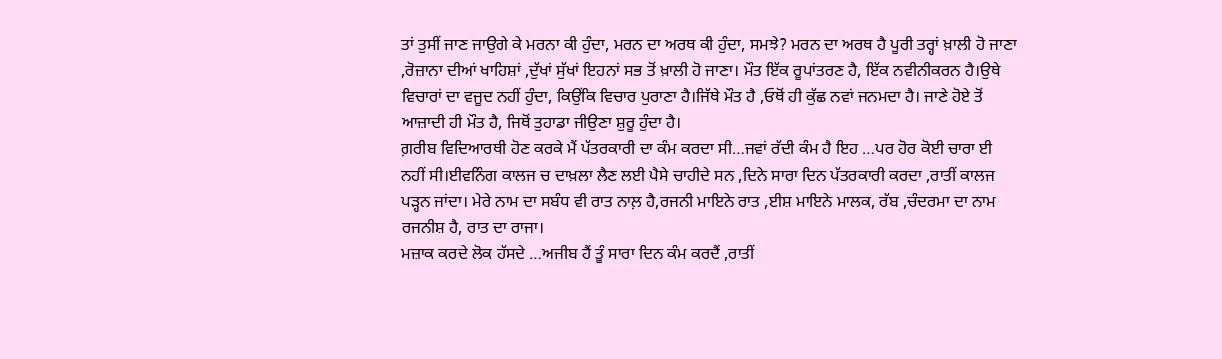ਤਾਂ ਤੁਸੀਂ ਜਾਣ ਜਾਉਗੇ ਕੇ ਮਰਨਾ ਕੀ ਹੁੰਦਾ, ਮਰਨ ਦਾ ਅਰਥ ਕੀ ਹੁੰਦਾ, ਸਮਝੇ? ਮਰਨ ਦਾ ਅਰਥ ਹੈ ਪੂਰੀ ਤਰ੍ਹਾਂ ਖ਼ਾਲੀ ਹੋ ਜਾਣਾ ,ਰੋਜ਼ਾਨਾ ਦੀਆਂ ਖਾਹਿਸ਼ਾਂ ,ਦੁੱਖਾਂ ਸੁੱਖਾਂ ਇਹਨਾਂ ਸਭ ਤੋਂ ਖ਼ਾਲੀ ਹੋ ਜਾਣਾ। ਮੌਤ ਇੱਕ ਰੂਪਾਂਤਰਣ ਹੈ, ਇੱਕ ਨਵੀਨੀਕਰਨ ਹੈ।ਉਥੇ ਵਿਚਾਰਾਂ ਦਾ ਵਜੂਦ ਨਹੀਂ ਹੁੰਦਾ, ਕਿਉਂਕਿ ਵਿਚਾਰ ਪੁਰਾਣਾ ਹੈ।ਜਿੱਥੇ ਮੌਤ ਹੈ ,ਓਥੋਂ ਹੀ ਕੁੱਛ ਨਵਾਂ ਜਨਮਦਾ ਹੈ। ਜਾਣੇ ਹੋਏ ਤੋਂ ਆਜ਼ਾਦੀ ਹੀ ਮੌਤ ਹੈ, ਜਿਥੋਂ ਤੁਹਾਡਾ ਜੀਉਣਾ ਸ਼ੁਰੂ ਹੁੰਦਾ ਹੈ।
ਗ਼ਰੀਬ ਵਿਦਿਆਰਥੀ ਹੋਣ ਕਰਕੇ ਮੈਂ ਪੱਤਰਕਾਰੀ ਦਾ ਕੰਮ ਕਰਦਾ ਸੀ…ਜਵਾਂ ਰੱਦੀ ਕੰਮ ਹੈ ਇਹ …ਪਰ ਹੋਰ ਕੋਈ ਚਾਰਾ ਈ ਨਹੀਂ ਸੀ।ਈਵਨਿੰਗ ਕਾਲਜ ਚ ਦਾਖ਼ਲਾ ਲੈਣ ਲਈ ਪੈਸੇ ਚਾਹੀਦੇ ਸਨ ,ਦਿਨੇ ਸਾਰਾ ਦਿਨ ਪੱਤਰਕਾਰੀ ਕਰਦਾ ,ਰਾਤੀਂ ਕਾਲਜ ਪੜ੍ਹਨ ਜਾਂਦਾ। ਮੇਰੇ ਨਾਮ ਦਾ ਸਬੰਧ ਵੀ ਰਾਤ ਨਾਲ਼ ਹੈ,ਰਜਨੀ ਮਾਇਨੇ ਰਾਤ ,ਈਸ਼ ਮਾਇਨੇ ਮਾਲਕ, ਰੱਬ ,ਚੰਦਰਮਾ ਦਾ ਨਾਮ ਰਜਨੀਸ਼ ਹੈ, ਰਾਤ ਦਾ ਰਾਜਾ।
ਮਜ਼ਾਕ ਕਰਦੇ ਲੋਕ ਹੱਸਦੇ …ਅਜੀਬ ਹੈਂ ਤੂੰ ਸਾਰਾ ਦਿਨ ਕੰਮ ਕਰਦੈਂ ,ਰਾਤੀਂ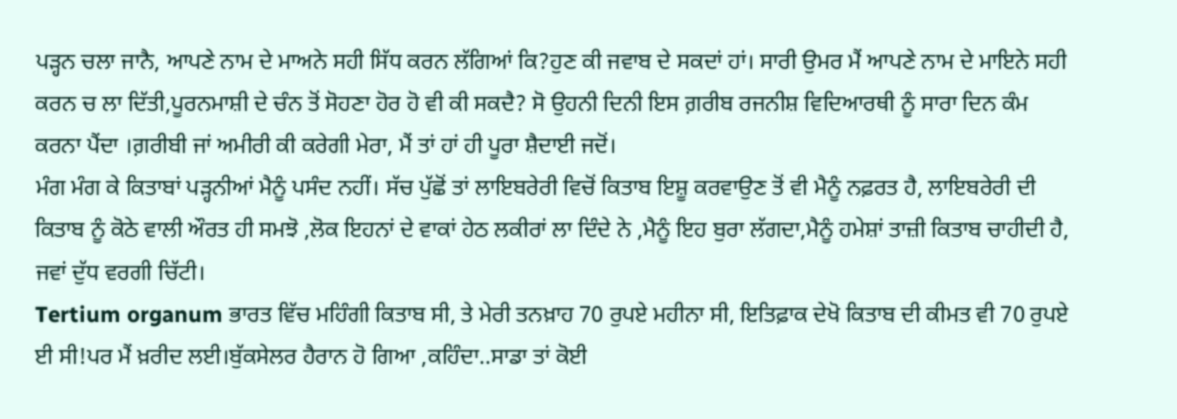ਪੜ੍ਹਨ ਚਲਾ ਜਾਨੈ, ਆਪਣੇ ਨਾਮ ਦੇ ਮਾਅਨੇ ਸਹੀ ਸਿੱਧ ਕਰਨ ਲੱਗਿਆਂ ਕਿ?ਹੁਣ ਕੀ ਜਵਾਬ ਦੇ ਸਕਦਾਂ ਹਾਂ। ਸਾਰੀ ਉਮਰ ਮੈਂ ਆਪਣੇ ਨਾਮ ਦੇ ਮਾਇਨੇ ਸਹੀ ਕਰਨ ਚ ਲਾ ਦਿੱਤੀ,ਪੂਰਨਮਾਸ਼ੀ ਦੇ ਚੰਨ ਤੋਂ ਸੋਹਣਾ ਹੋਰ ਹੋ ਵੀ ਕੀ ਸਕਦੈ? ਸੋ ਉਹਨੀ ਦਿਨੀ ਇਸ ਗ਼ਰੀਬ ਰਜਨੀਸ਼ ਵਿਦਿਆਰਥੀ ਨੂੰ ਸਾਰਾ ਦਿਨ ਕੰਮ ਕਰਨਾ ਪੈਂਦਾ ।ਗ਼ਰੀਬੀ ਜਾਂ ਅਮੀਰੀ ਕੀ ਕਰੇਗੀ ਮੇਰਾ, ਮੈਂ ਤਾਂ ਹਾਂ ਹੀ ਪੂਰਾ ਸ਼ੈਦਾਈ ਜਦੋਂ।
ਮੰਗ ਮੰਗ ਕੇ ਕਿਤਾਬਾਂ ਪੜ੍ਹਨੀਆਂ ਮੈਨੂੰ ਪਸੰਦ ਨਹੀਂ। ਸੱਚ ਪੁੱਛੋਂ ਤਾਂ ਲਾਇਬਰੇਰੀ ਵਿਚੋਂ ਕਿਤਾਬ ਇਸ਼ੂ ਕਰਵਾਉਣ ਤੋਂ ਵੀ ਮੈਨੂੰ ਨਫ਼ਰਤ ਹੈ, ਲਾਇਬਰੇਰੀ ਦੀ ਕਿਤਾਬ ਨੂੰ ਕੋਠੇ ਵਾਲੀ ਔਰਤ ਹੀ ਸਮਝੋ ,ਲੋਕ ਇਹਨਾਂ ਦੇ ਵਾਕਾਂ ਹੇਠ ਲਕੀਰਾਂ ਲਾ ਦਿੰਦੇ ਨੇ ,ਮੈਨੂੰ ਇਹ ਬੁਰਾ ਲੱਗਦਾ,ਮੈਨੂੰ ਹਮੇਸ਼ਾਂ ਤਾਜ਼ੀ ਕਿਤਾਬ ਚਾਹੀਦੀ ਹੈ, ਜਵਾਂ ਦੁੱਧ ਵਰਗੀ ਚਿੱਟੀ।
Tertium organum ਭਾਰਤ ਵਿੱਚ ਮਹਿੰਗੀ ਕਿਤਾਬ ਸੀ, ਤੇ ਮੇਰੀ ਤਨਖ਼ਾਹ 70 ਰੁਪਏ ਮਹੀਨਾ ਸੀ, ਇਤਿਫ਼ਾਕ ਦੇਖੋ ਕਿਤਾਬ ਦੀ ਕੀਮਤ ਵੀ 70 ਰੁਪਏ ਈ ਸੀ!ਪਰ ਮੈਂ ਖ਼ਰੀਦ ਲਈ।ਬੁੱਕਸੇਲਰ ਹੈਰਾਨ ਹੋ ਗਿਆ ,ਕਹਿੰਦਾ..ਸਾਡਾ ਤਾਂ ਕੋਈ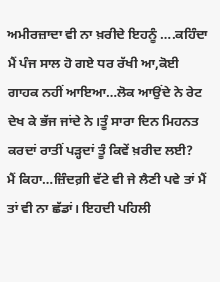ਅਮੀਰਜ਼ਾਦਾ ਵੀ ਨਾ ਖ਼ਰੀਦੇ ਇਹਨੂੰ ….ਕਹਿੰਦਾ ਮੈਂ ਪੰਜ ਸਾਲ ਹੋ ਗਏ ਧਰ ਰੱਖੀ ਆ,ਕੋਈ ਗਾਹਕ ਨਹੀਂ ਆਇਆ…ਲੋਕ ਆਉਂਦੇ ਨੇ ਰੇਟ ਦੇਖ ਕੇ ਭੱਜ ਜਾਂਦੇ ਨੇ।ਤੂੰ ਸਾਰਾ ਦਿਨ ਮਿਹਨਤ ਕਰਦਾਂ ਰਾਤੀਂ ਪੜ੍ਹਦਾਂ ਤੂੰ ਕਿਵੇਂ ਖ਼ਰੀਦ ਲਈ?
ਮੈਂ ਕਿਹਾ…ਜ਼ਿੰਦਗ਼ੀ ਵੱਟੇ ਵੀ ਜੇ ਲੈਣੀ ਪਵੇ ਤਾਂ ਮੈਂ ਤਾਂ ਵੀ ਨਾ ਛੱਡਾਂ। ਇਹਦੀ ਪਹਿਲੀ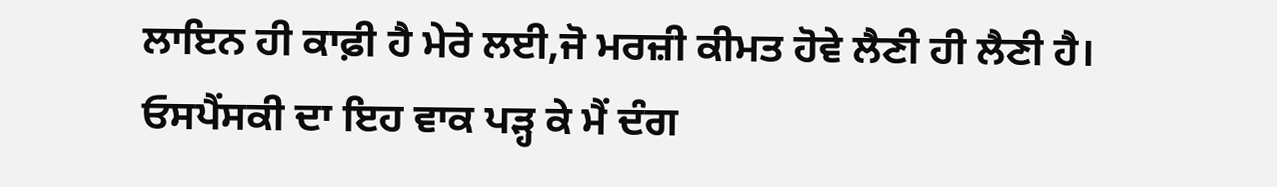ਲਾਇਨ ਹੀ ਕਾਫ਼ੀ ਹੈ ਮੇਰੇ ਲਈ,ਜੋ ਮਰਜ਼ੀ ਕੀਮਤ ਹੋਵੇ ਲੈਣੀ ਹੀ ਲੈਣੀ ਹੈ।
ਓਸਪੈਂਸਕੀ ਦਾ ਇਹ ਵਾਕ ਪੜ੍ਹ ਕੇ ਮੈਂ ਦੰਗ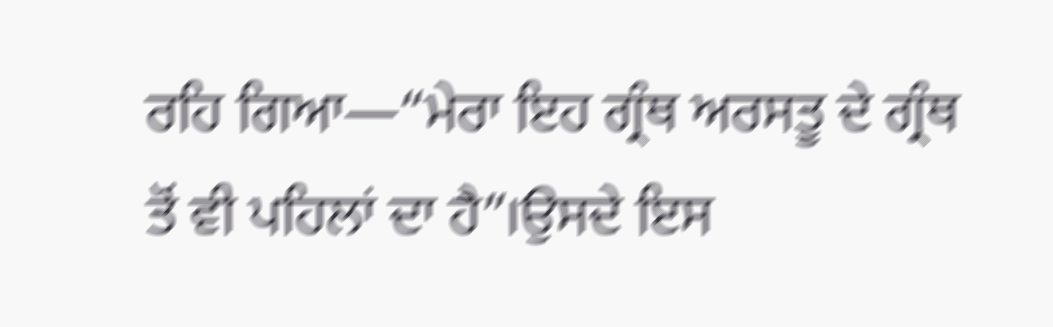ਰਹਿ ਗਿਆ—“ਮੇਰਾ ਇਹ ਗ੍ਰੰਥ ਅਰਸਤੂ ਦੇ ਗ੍ਰੰਥ ਤੋਂ ਵੀ ਪਹਿਲਾਂ ਦਾ ਹੈ”।ਉਸਦੇ ਇਸ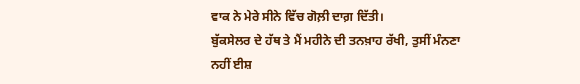ਵਾਕ ਨੇ ਮੇਰੇ ਸੀਨੇ ਵਿੱਚ ਗੋਲ਼ੀ ਦਾਗ਼ ਦਿੱਤੀ।
ਬੁੱਕਸੇਲਰ ਦੇ ਹੱਥ ਤੇ ਮੈਂ ਮਹੀਨੇ ਦੀ ਤਨਖ਼ਾਹ ਰੱਖੀ, ਤੁਸੀਂ ਮੰਨਣਾ ਨਹੀਂ ਈਸ਼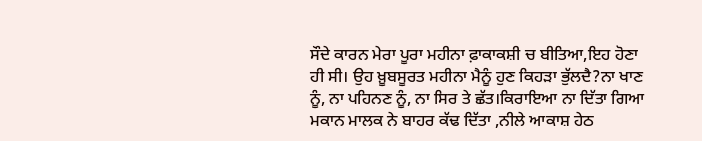ਸੌਦੇ ਕਾਰਨ ਮੇਰਾ ਪੂਰਾ ਮਹੀਨਾ ਫ਼ਾਕਾਕਸ਼ੀ ਚ ਬੀਤਿਆ,ਇਹ ਹੋਣਾ ਹੀ ਸੀ। ਉਹ ਖ਼ੂਬਸੂਰਤ ਮਹੀਨਾ ਮੈਨੂੰ ਹੁਣ ਕਿਹੜਾ ਭੁੱਲਦੈ?ਨਾ ਖਾਣ ਨੂੰ, ਨਾ ਪਹਿਨਣ ਨੂੰ, ਨਾ ਸਿਰ ਤੇ ਛੱਤ।ਕਿਰਾਇਆ ਨਾ ਦਿੱਤਾ ਗਿਆ ਮਕਾਨ ਮਾਲਕ ਨੇ ਬਾਹਰ ਕੱਢ ਦਿੱਤਾ ,ਨੀਲੇ ਆਕਾਸ਼ ਹੇਠ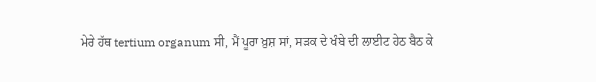ਮੇਰੇ ਹੱਥ tertium organum ਸੀ, ਮੈਂ ਪੂਰਾ ਖ਼ੁਸ਼ ਸਾਂ, ਸੜਕ ਦੇ ਖੰਬੇ ਦੀ ਲਾਈਟ ਹੇਠ ਬੈਠ ਕੇ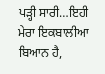ਪੜ੍ਹੀ ਸਾਰੀ…ਇਹੀ ਮੇਰਾ ਇਕਬਾਲੀਆ ਬਿਆਨ ਹੈ,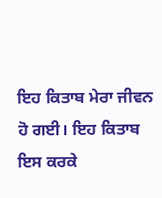ਇਹ ਕਿਤਾਬ ਮੇਰਾ ਜੀਵਨ ਹੋ ਗਈ। ਇਹ ਕਿਤਾਬ ਇਸ ਕਰਕੇ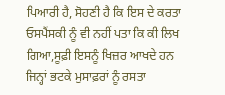ਪਿਆਰੀ ਹੈ, ਸੋਹਣੀ ਹੈ ਕਿ ਇਸ ਦੇ ਕਰਤਾ ਓਸਪੈਂਸਕੀ ਨੂੰ ਵੀ ਨਹੀਂ ਪਤਾ ਕਿ ਕੀ ਲਿਖ ਗਿਆ,ਸੂਫ਼ੀ ਇਸਨੂੰ ਖਿਜ਼ਰ ਆਖਦੇ ਹਨ ਜਿਨ੍ਹਾਂ ਭਟਕੇ ਮੁਸਾਫ਼ਰਾਂ ਨੂੰ ਰਸਤਾ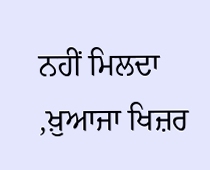ਨਹੀਂ ਮਿਲਦਾ ,ਖ਼ੁਆਜਾ ਖਿਜ਼ਰ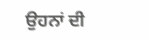ਉਹਨਾਂ ਦੀ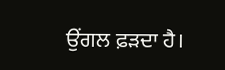ਉਂਗਲ ਫ਼ੜਦਾ ਹੈ।